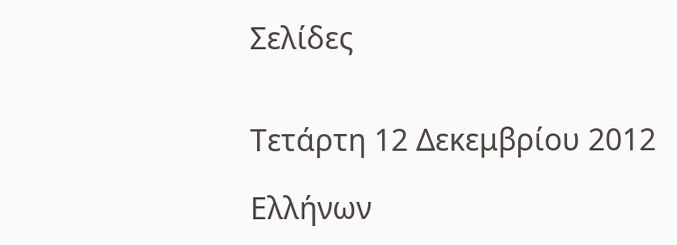Σελίδες


Τετάρτη 12 Δεκεμβρίου 2012

Ελλήνων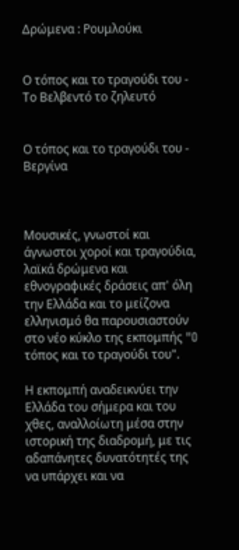Δρώμενα : Ρουμλούκι


Ο τόπος και το τραγούδι του - Το Βελβεντό το ζηλευτό


Ο τόπος και το τραγούδι του - Βεργίνα



Μουσικές, γνωστοί και άγνωστοι χοροί και τραγούδια, λαϊκά δρώμενα και εθνογραφικές δράσεις απ' όλη την Ελλάδα και το μείζονα ελληνισμό θα παρουσιαστούν στο νέο κύκλο της εκπομπής "O τόπος και το τραγούδι του".

Η εκπομπή αναδεικνύει την Ελλάδα του σήμερα και του χθες, αναλλοίωτη μέσα στην ιστορική της διαδρομή, με τις αδαπάνητες δυνατότητές της να υπάρχει και να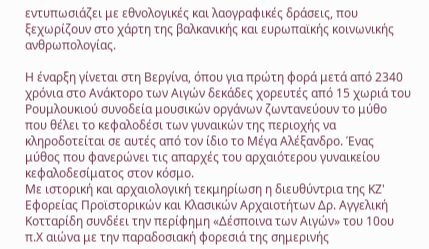εντυπωσιάζει με εθνολογικές και λαογραφικές δράσεις, που ξεχωρίζουν στο χάρτη της βαλκανικής και ευρωπαϊκής κοινωνικής ανθρωπολογίας.

Η έναρξη γίνεται στη Βεργίνα, όπου για πρώτη φορά μετά από 2340 χρόνια στο Ανάκτορο των Αιγών δεκάδες χορευτές από 15 χωριά του Ρουμλουκιού συνοδεία μουσικών οργάνων ζωντανεύουν το μύθο που θέλει το κεφαλοδέσι των γυναικών της περιοχής να κληροδοτείται σε αυτές από τον ίδιο το Μέγα Αλέξανδρο. Ένας μύθος που φανερώνει τις απαρχές του αρχαιότερου γυναικείου κεφαλοδεσίματος στον κόσμο.
Με ιστορική και αρχαιολογική τεκμηρίωση η διευθύντρια της ΚΖ' Εφορείας Προϊστορικών και Κλασικών Αρχαιοτήτων Δρ. Αγγελική Κοτταρίδη συνδέει την περίφημη «Δέσποινα των Αιγών» του 10ου π.Χ αιώνα με την παραδοσιακή φορεσιά της σημερινής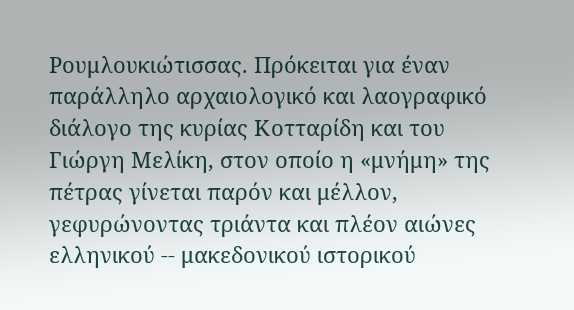Ρουμλουκιώτισσας. Πρόκειται για έναν παράλληλο αρχαιολογικό και λαογραφικό διάλογο της κυρίας Κοτταρίδη και του Γιώργη Μελίκη, στον οποίο η «μνήμη» της πέτρας γίνεται παρόν και μέλλον, γεφυρώνοντας τριάντα και πλέον αιώνες ελληνικού -- μακεδονικού ιστορικού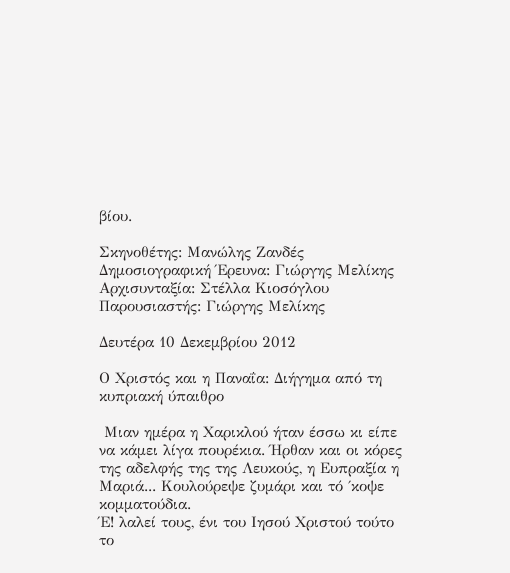βίου.

Σκηνοθέτης: Μανώλης Ζανδές
Δημοσιογραφική Έρευνα: Γιώργης Μελίκης
Αρχισυνταξία: Στέλλα Κιοσόγλου
Παρουσιαστής: Γιώργης Μελίκης

Δευτέρα 10 Δεκεμβρίου 2012

Ο Χριστός και η Παναΐα: Διήγημα από τη κυπριακή ύπαιθρο

 Μιαν ημέρα η Χαρικλού ήταν έσσω κι είπε να κάμει λίγα πουρέκια. Ήρθαν και οι κόρες της αδελφής της της Λευκούς, η Ευπραξία η Μαριά... Κουλούρεψε ζυμάρι και τό ΄κοψε κομματούδια.
Έ! λαλεί τους, ένι του Ιησού Χριστού τούτο το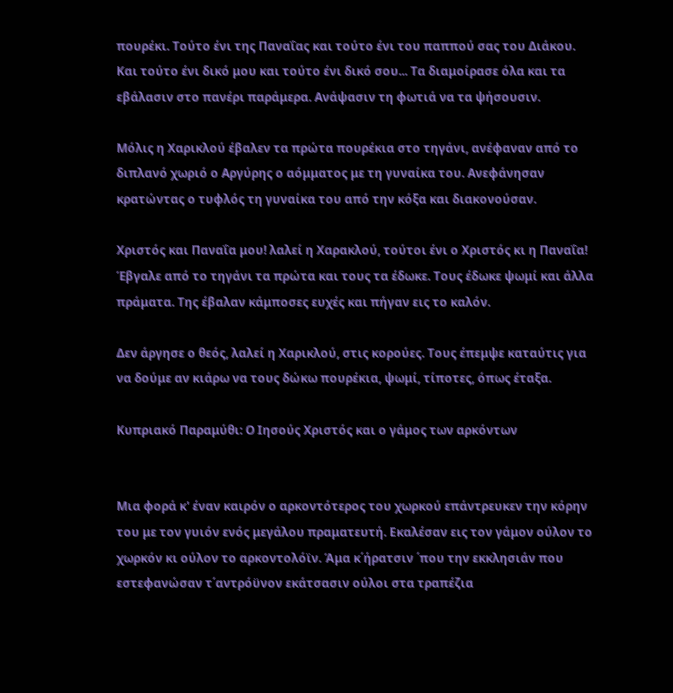πουρέκι. Τούτο ένι της Παναΐας και τούτο ένι του παππού σας του Διάκου. Και τούτο ένι δικό μου και τούτο ένι δικό σου... Τα διαμοίρασε όλα και τα εβάλασιν στο πανέρι παράμερα. Ανάψασιν τη φωτιά να τα ψήσουσιν.

Μόλις η Χαρικλού έβαλεν τα πρώτα πουρέκια στο τηγάνι, ανέφαναν από το διπλανό χωριό ο Αργύρης ο αόμματος με τη γυναίκα του. Ανεφάνησαν κρατώντας ο τυφλός τη γυναίκα του από την κόξα και διακονούσαν.

Χριστός και Παναΐα μου! λαλεί η Χαρακλού, τούτοι ένι ο Χριστός κι η Παναΐα! Έβγαλε από το τηγάνι τα πρώτα και τους τα έδωκε. Τους έδωκε ψωμί και άλλα πράματα. Της έβαλαν κάμποσες ευχές και πήγαν εις το καλόν.

Δεν άργησε ο θεός, λαλεί η Χαρικλού, στις κορούες. Τους έπεμψε καταύτις για να δούμε αν κιάρω να τους δώκω πουρέκια, ψωμί, τίποτες, όπως έταξα.

Κυπριακό Παραμύθι: Ο Ιησούς Χριστός και ο γάμος των αρκόντων


Μια φορά κ' έναν καιρόν ο αρκοντότερος του χωρκού επάντρευκεν την κόρην του με τον γυιόν ενός μεγάλου πραματευτή. Εκαλέσαν εις τον γάμον ούλον το χωρκόν κι ούλον το αρκοντολόϊν. Άμα κ΄ήρατσιν ΄που την εκκλησιάν που εστεφανώσαν τ΄αντρόϋνον εκάτσασιν ούλοι στα τραπέζια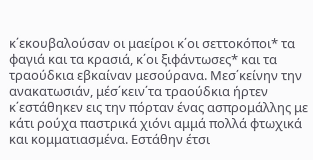κ΄εκουβαλούσαν οι μαείροι κ΄οι σεττοκόποι* τα φαγιά και τα κρασιά, κ΄οι ξιφάντωσες* και τα τραούδκια εβκαίναν μεσούρανα. Μεσ΄κείνην την ανακατωσιάν, μέσ΄κειν΄τα τραούδκια ήρτεν κ΄εστάθηκεν εις την πόρταν ένας ασπρομάλλης με κάτι ρούχα παστρικά χιόνι αμμά πολλά φτωχικά και κομματιασμένα. Εστάθην έτσι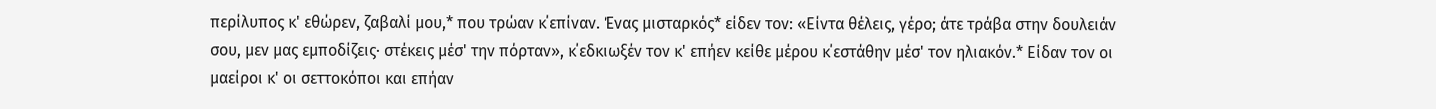περίλυπος κ' εθώρεν, ζαβαλί μου,* που τρώαν κ΄επίναν. Ένας μισταρκός* είδεν τον: «Είντα θέλεις, γέρο; άτε τράβα στην δουλειάν σου, μεν μας εμποδίζεις· στέκεις μέσ' την πόρταν», κ΄εδκιωξέν τον κ' επήεν κείθε μέρου κ΄εστάθην μέσ' τον ηλιακόν.* Είδαν τον οι μαείροι κ' οι σεττοκόποι και επήαν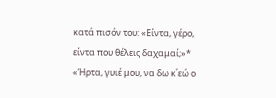κατά πισόν του: «Είντα, γέρο, είντα που θέλεις δαχαμαί;»* «Ήρτα, γυιέ μου, να δω κ΄εώ ο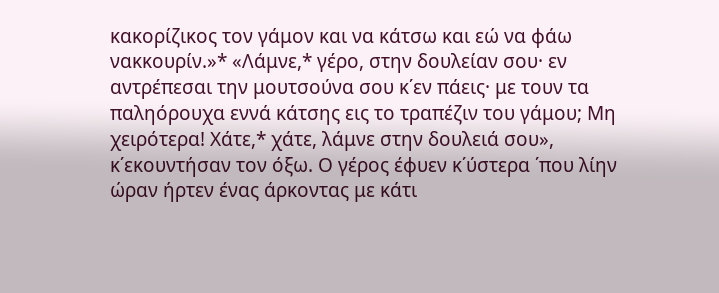κακορίζικος τον γάμον και να κάτσω και εώ να φάω νακκουρίν.»* «Λάμνε,* γέρο, στην δουλείαν σου· εν αντρέπεσαι την μουτσούνα σου κ΄εν πάεις· με τουν τα παληόρουχα εννά κάτσης εις το τραπέζιν του γάμου; Μη χειρότερα! Χάτε,* χάτε, λάμνε στην δουλειά σου», κ΄εκουντήσαν τον όξω. Ο γέρος έφυεν κ΄ύστερα ΄που λίην ώραν ήρτεν ένας άρκοντας με κάτι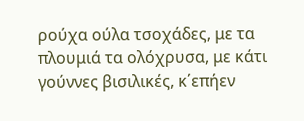ρούχα ούλα τσοχάδες, με τα πλουμιά τα ολόχρυσα, με κάτι γούννες βισιλικές, κ΄επήεν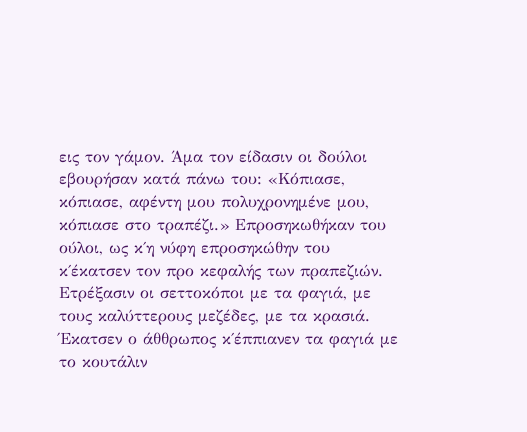εις τον γάμον. Άμα τον είδασιν οι δούλοι εβουρήσαν κατά πάνω του: «Κόπιασε, κόπιασε, αφέντη μου πολυχρονημένε μου, κόπιασε στο τραπέζι.» Επροσηκωθήκαν του ούλοι, ως κ΄η νύφη επροσηκώθην του κ΄έκατσεν τον προ κεφαλής των πραπεζιών. Ετρέξασιν οι σεττοκόποι με τα φαγιά, με τους καλύττερους μεζέδες, με τα κρασιά. Έκατσεν ο άθθρωπος κ΄έππιανεν τα φαγιά με το κουτάλιν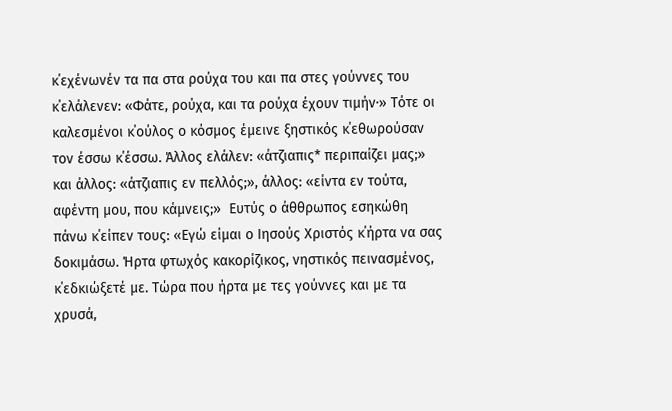κ΄εχένωνέν τα πα στα ρούχα του και πα στες γούννες του κ΄ελάλενεν: «Φάτε, ρούχα, και τα ρούχα έχουν τιμήν·» Τότε οι καλεσμένοι κ΄ούλος ο κόσμος έμεινε ξηστικός κ΄εθωρούσαν τον έσσω κ΄έσσω. Άλλος ελάλεν: «άτζιαπις* περιπαίζει μας;» και άλλος: «άτζιαπις εν πελλός;», άλλος: «είντα εν τούτα, αφέντη μου, που κάμνεις;»  Ευτύς ο άθθρωπος εσηκώθη πάνω κ΄είπεν τους: «Εγώ είμαι ο Ιησούς Χριστός κ΄ήρτα να σας δοκιμάσω. Ήρτα φτωχός κακορίζικος, νηστικός πεινασμένος, κ΄εδκιώξετέ με. Τώρα που ήρτα με τες γούννες και με τα χρυσά,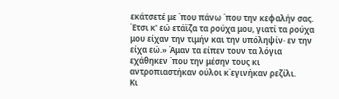εκάτσετέ με ΄που πάνω ΄που την κεφαλήν σας. Έτσι κ' εώ ετάϊζα τα ρούχα μου, γιατί τα ρούχα μου είχαν την τιμήν και την υπόληψίν· εν την είχα εώ.» Άμαν τα είπεν τουν τα λόγια εχάθηκεν ΄που την μέσην τους κι αντροπιαστήκαν ούλοι κ΄εγινήκαν ρεζίλι.
Κι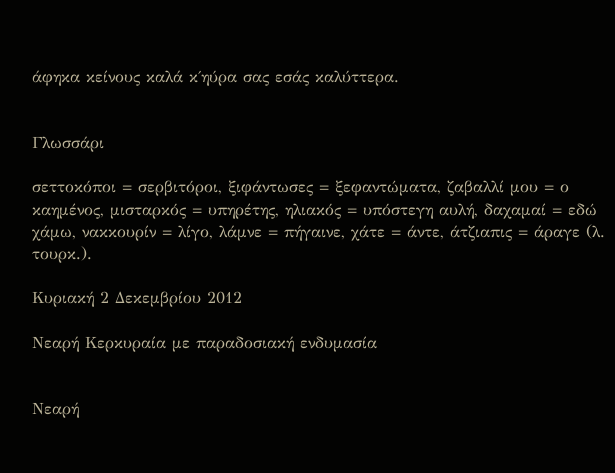άφηκα κείνους καλά κ΄ηύρα σας εσάς καλύττερα.


Γλωσσάρι

σεττοκόποι = σερβιτόροι, ξιφάντωσες = ξεφαντώματα, ζαβαλλί μου = ο καημένος, μισταρκός = υπηρέτης, ηλιακός = υπόστεγη αυλή, δαχαμαί = εδώ χάμω, νακκουρίν = λίγο, λάμνε = πήγαινε, χάτε = άντε, άτζιαπις = άραγε (λ. τουρκ.).

Κυριακή 2 Δεκεμβρίου 2012

Νεαρή Κερκυραία με παραδοσιακή ενδυμασία


Νεαρή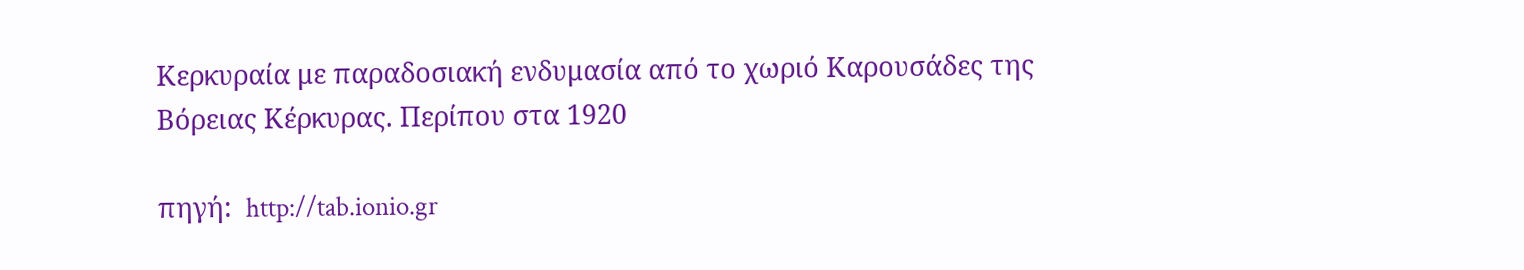Κερκυραία με παραδοσιακή ενδυμασία από το χωριό Καρουσάδες της Βόρειας Κέρκυρας. Περίπου στα 1920

πηγή:  http://tab.ionio.gr